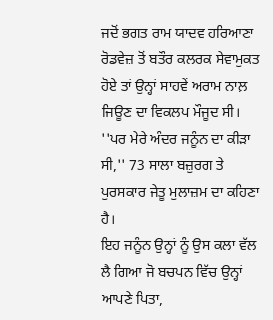ਜਦੋਂ ਭਗਤ ਰਾਮ ਯਾਦਵ ਹਰਿਆਣਾ ਰੋਡਵੇਜ਼ ਤੋਂ ਬਤੌਰ ਕਲਰਕ ਸੇਵਾਮੁਕਤ ਹੋਏ ਤਾਂ ਉਨ੍ਹਾਂ ਸਾਹਵੇਂ ਅਰਾਮ ਨਾਲ਼ ਜਿਊਣ ਦਾ ਵਿਕਲਪ ਮੌਜੂਦ ਸੀ। ''ਪਰ ਮੇਰੇ ਅੰਦਰ ਜਨੂੰਨ ਦਾ ਕੀੜਾ ਸੀ,'' 73 ਸਾਲਾ ਬਜ਼ੁਰਗ ਤੇ ਪੁਰਸਕਾਰ ਜੇਤੂ ਮੁਲਾਜ਼ਮ ਦਾ ਕਹਿਣਾ ਹੈ।
ਇਹ ਜਨੂੰਨ ਉਨ੍ਹਾਂ ਨੂੰ ਉਸ ਕਲਾ ਵੱਲ ਲੈ ਗਿਆ ਜੋ ਬਚਪਨ ਵਿੱਚ ਉਨ੍ਹਾਂ ਆਪਣੇ ਪਿਤਾ,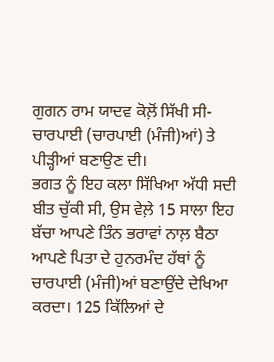ਗੁਗਨ ਰਾਮ ਯਾਦਵ ਕੋਲ਼ੋਂ ਸਿੱਖੀ ਸੀ- ਚਾਰਪਾਈ (ਚਾਰਪਾਈ (ਮੰਜੀ)ਆਂ) ਤੇ ਪੀੜ੍ਹੀਆਂ ਬਣਾਉਣ ਦੀ।
ਭਗਤ ਨੂੰ ਇਹ ਕਲਾ ਸਿੱਖਿਆ ਅੱਧੀ ਸਦੀ ਬੀਤ ਚੁੱਕੀ ਸੀ, ਉਸ ਵੇਲ਼ੇ 15 ਸਾਲਾ ਇਹ ਬੱਚਾ ਆਪਣੇ ਤਿੰਨ ਭਰਾਵਾਂ ਨਾਲ਼ ਬੈਠਾ ਆਪਣੇ ਪਿਤਾ ਦੇ ਹੁਨਰਮੰਦ ਹੱਥਾਂ ਨੂੰ ਚਾਰਪਾਈ (ਮੰਜੀ)ਆਂ ਬਣਾਉਂਦੇ ਦੇਖਿਆ ਕਰਦਾ। 125 ਕਿੱਲਿਆਂ ਦੇ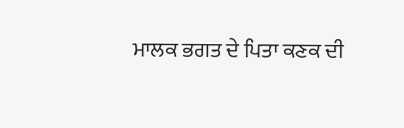ਮਾਲਕ ਭਗਤ ਦੇ ਪਿਤਾ ਕਣਕ ਦੀ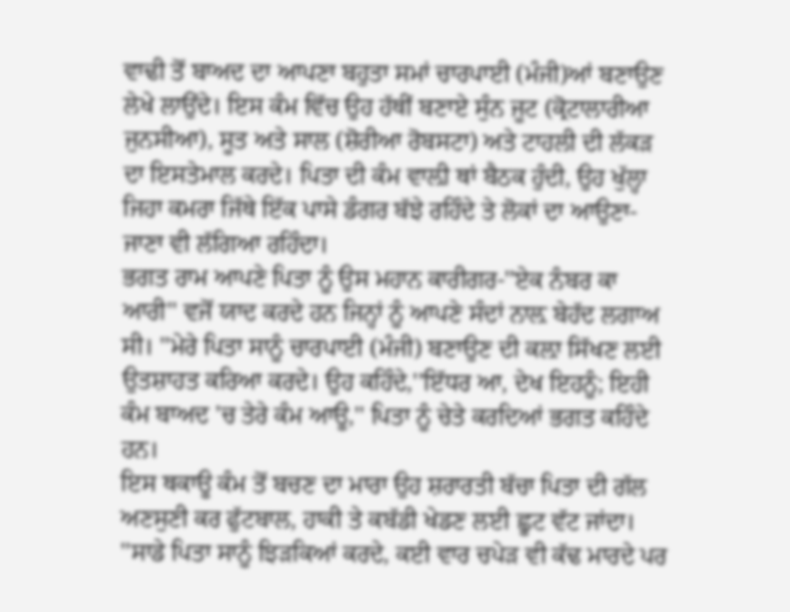ਵਾਢੀ ਤੋਂ ਬਾਅਦ ਦਾ ਆਪਣਾ ਬਹੁਤਾ ਸਮਾਂ ਚਾਰਪਾਈ (ਮੰਜੀ)ਆਂ ਬਣਾਉਣ ਲੇਖੇ ਲਾਉਂਦੇ। ਇਸ ਕੰਮ ਵਿੱਚ ਉਹ ਹੱਥੀਂ ਬਣਾਏ ਸੁੰਨ ਜੂਟ (ਕ੍ਰੋਟਾਲਾਰੀਆ ਜੁਨਸੀਆ), ਸੂਤ ਅਤੇ ਸਾਲ (ਸ਼ੋਰੀਆ ਰੋਬਸਟਾ) ਅਤੇ ਟਾਹਲੀ ਦੀ ਲੱਕੜ ਦਾ ਇਸਤੇਮਾਲ ਕਰਦੇ। ਪਿਤਾ ਦੀ ਕੰਮ ਵਾਲ਼ੀ ਥਾਂ ਬੈਠਕ ਹੁੰਦੀ, ਉਹ ਖੁੱਲ੍ਹਾ ਜਿਹਾ ਕਮਰਾ ਜਿੱਥੇ ਇੱਕ ਪਾਸੇ ਡੰਗਰ ਬੱਝੇ ਰਹਿੰਦੇ ਤੇ ਲੋਕਾਂ ਦਾ ਆਉਣਾ-ਜਾਣਾ ਵੀ ਲੱਗਿਆ ਰਹਿੰਦਾ।
ਭਗਤ ਰਾਮ ਆਪਣੇ ਪਿਤਾ ਨੂੰ ਉਸ ਮਹਾਨ ਕਾਰੀਗਰ-''ਏਕ ਨੰਬਰ ਕਾ ਆਰੀ'' ਵਜੋਂ ਯਾਦ ਕਰਦੇ ਹਨ ਜਿਨ੍ਹਾਂ ਨੂੰ ਆਪਣੇ ਸੰਦਾਂ ਨਾਲ਼ ਬੇਹੱਦ ਲਗਾਅ ਸੀ। ''ਮੇਰੇ ਪਿਤਾ ਸਾਨੂੰ ਚਾਰਪਾਈ (ਮੰਜੀ) ਬਣਾਉਣ ਦੀ ਕਲ਼ਾ ਸਿੱਖਣ ਲਈ ਉਤਸ਼ਾਹਤ ਕਰਿਆ ਕਰਦੇ। ਉਹ ਕਹਿੰਦੇ,''ਇੱਧਰ ਆ, ਦੇਖ ਇਹਨੂੰ; ਇਹੀ ਕੰਮ ਬਾਅਦ 'ਚ ਤੇਰੇ ਕੰਮ ਆਊ,'' ਪਿਤਾ ਨੂੰ ਚੇਤੇ ਕਰਦਿਆਂ ਭਗਤ ਕਹਿੰਦੇ ਹਨ।
ਇਸ ਥਕਾਊ ਕੰਮ ਤੋਂ ਬਚਣ ਦਾ ਮਾਰਾ ਉਹ ਸ਼ਰਾਰਤੀ ਬੱਚਾ ਪਿਤਾ ਦੀ ਗੱਲ ਅਣਸੁਣੀ ਕਰ ਫੁੱਟਬਾਲ, ਹਾਕੀ ਤੇ ਕਬੱਡੀ ਖੇਡਣ ਲਈ ਛੂਟ ਵੱਟ ਜਾਂਦਾ। ''ਸਾਡੇ ਪਿਤਾ ਸਾਨੂੰ ਝਿੜਕਿਆਂ ਕਰਦੇ, ਕਈ ਵਾਰ ਚਪੇੜ ਵੀ ਕੱਢ ਮਾਰਦੇ ਪਰ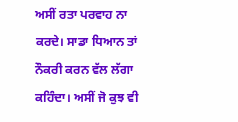ਅਸੀਂ ਰਤਾ ਪਰਵਾਹ ਨਾ ਕਰਦੇ। ਸਾਡਾ ਧਿਆਨ ਤਾਂ ਨੌਕਰੀ ਕਰਨ ਵੱਲ ਲੱਗਾ ਕਹਿੰਦਾ। ਅਸੀਂ ਜੋ ਕੁਝ ਵੀ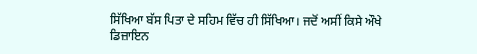ਸਿੱਖਿਆ ਬੱਸ ਪਿਤਾ ਦੇ ਸਹਿਮ ਵਿੱਚ ਹੀ ਸਿੱਖਿਆ। ਜਦੋਂ ਅਸੀਂ ਕਿਸੇ ਔਖੇ ਡਿਜ਼ਾਇਨ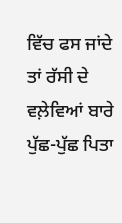ਵਿੱਚ ਫਸ ਜਾਂਦੇ ਤਾਂ ਰੱਸੀ ਦੇ ਵਲ਼ੇਵਿਆਂ ਬਾਰੇ ਪੁੱਛ-ਪੁੱਛ ਪਿਤਾ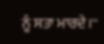ਨੂੰ ਸਤਾ ਮਾਰਦੇ।''